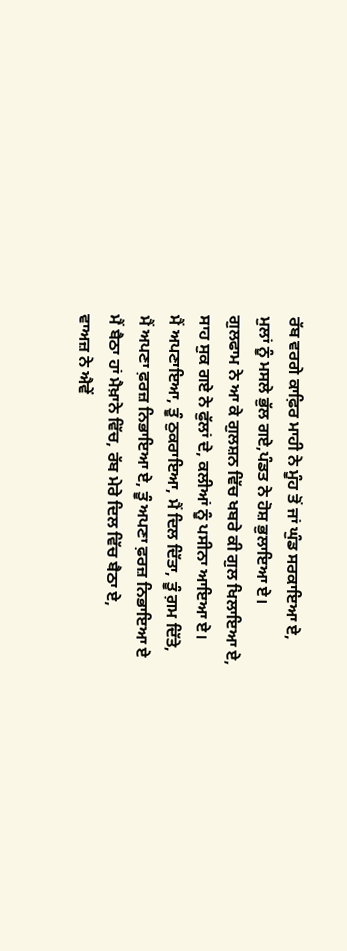ਰੱਬ ਵਰਗੇ ਕਾਫ਼ਿਰ ਮਾਹੀ ਨੇ ਮੂੰਹ ਤੋਂ ਜਾਂ ਘੁੰਡ ਸਰਕਾਇਆ ਏ,
ਮੁਲਾਂ ਨੂੰ ਮਸਲੇ ਭੁੱਲ ਗਏ,ਪੰਡਤ ਨੇ ਹੋਸ਼ ਭੁਲਾਇਆ ਏ।
ਗੁਲਫਾਮ ਨੇ ਆ ਕੇ ਗੁਲਸ਼ਨ ਵਿੱਚ ਖਬਰੇ ਕੀ ਗੁਲ ਖਿਲਾਇਆ ਏ,
ਸਾਹ ਸੁਕ ਗਏ ਨੇ ਫੁੱਲਾਂ ਦੇ, ਕਲੀਆਂ ਨੂੰ ਪਸੀਨਾ ਆਇਆ ਏ।
ਮੈਂ ਅਪਣਾਇਆ, ਤੂੰ ਠੁਕਰਾਇਆ, ਮੈਂ ਦਿਲ ਦਿੱਤਾ, ਤੂੰ ਗ਼ਮ ਦਿੱਤੇ,
ਮੈਂ ਅਪਣਾ ਫ਼ਰਜ਼ ਨਿਭਾਇਆ ਏ, ਤੂੰ ਅਪਣਾ ਫ਼ਰਜ਼ ਨਿਭਾਇਆ ਏ
ਮੈਂ ਬੈਠਾ ਹਾਂ ਮੈਖ਼ਾਨੇ ਵਿੱਚ, ਰੱਬ ਮੇਰੇ ਦਿਲ ਵਿੱਚ ਬੈਠਾ ਏ,
ਵਾਅਜ਼ ਨੇ ਐਵੇਂ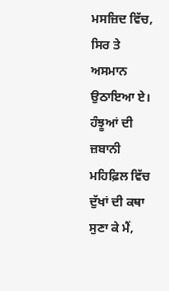ਮਸਜ਼ਿਦ ਵਿੱਚ, ਸਿਰ ਤੇ ਅਸਮਾਨ ਉਠਾਇਆ ਏ।
ਹੰਝੂਆਂ ਦੀ ਜ਼ਬਾਨੀ ਮਹਿਫ਼ਿਲ ਵਿੱਚ ਦੁੱਖਾਂ ਦੀ ਕਥਾ ਸੁਣਾ ਕੇ ਮੈਂ,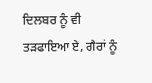ਦਿਲਬਰ ਨੂੰ ਵੀ ਤੜਫਾਇਆ ਏ, ਗੈਰਾਂ ਨੂੰ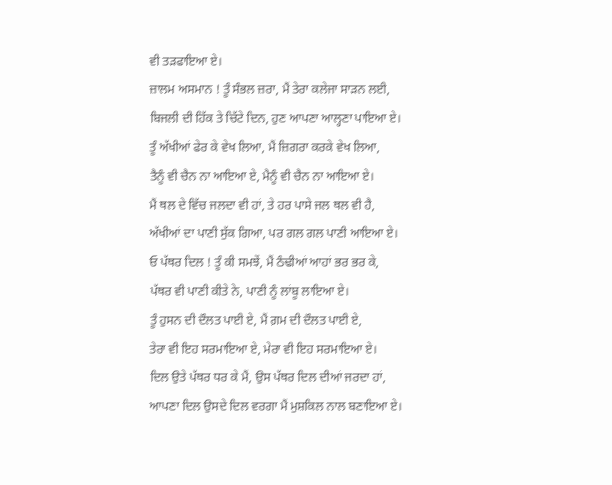ਵੀ ਤੜਫਾਇਆ ਏ।
ਜ਼ਾਲਮ ਅਸਮਾਨ ! ਤੂੰ ਸੰਭਲ ਜ਼ਰਾ, ਮੈਂ ਤੇਰਾ ਕਲੇਜਾ ਸਾੜਨ ਲਈ,
ਬਿਜਲੀ ਦੀ ਹਿੱਕ ਤੇ ਚਿੱਟੇ ਦਿਨ, ਹੁਣ ਆਪਣਾ ਆਲ੍ਹਣਾ ਪਾਇਆ ਏ।
ਤੂੰ ਅੱਖੀਆਂ ਫੇਰ ਕੇ ਵੇਖ ਲਿਆ, ਮੈਂ ਜ਼ਿਗਰਾ ਕਰਕੇ ਵੇਖ ਲਿਆ,
ਤੈਨੂੰ ਵੀ ਚੈਨ ਨਾ ਆਇਆ ਏ, ਮੈਨੂੰ ਵੀ ਚੈਨ ਨਾ ਆਇਆ ਏ।
ਮੈਂ ਥਲ ਦੇ ਵਿੱਚ ਜਲਦਾ ਵੀ ਹਾਂ, ਤੇ ਹਰ ਪਾਸੇ ਜਲ ਥਲ ਵੀ ਹੈ,
ਅੱਖੀਆਂ ਦਾ ਪਾਣੀ ਸੁੱਕ ਗਿਆ, ਪਰ ਗਲ ਗਲ ਪਾਣੀ ਆਇਆ ਏ।
ਓ ਪੱਥਰ ਦਿਲ ! ਤੂੰ ਕੀ ਸਮਝੇਂ, ਮੈਂ ਠੰਢੀਆਂ ਆਹਾਂ ਭਰ ਭਰ ਕੇ,
ਪੱਥਰ ਵੀ ਪਾਣੀ ਕੀਤੇ ਨੇ, ਪਾਣੀ ਨੂੰ ਲਾਂਬੂ ਲਾਇਆ ਏ।
ਤੂੰ ਹੁਸਨ ਦੀ ਦੌਲਤ ਪਾਈ ਏ, ਮੈਂ ਗ਼ਮ ਦੀ ਦੌਲਤ ਪਾਈ ਏ,
ਤੇਰਾ ਵੀ ਇਹ ਸਰਮਾਇਆ ਏ, ਮੇਰਾ ਵੀ ਇਹ ਸਰਮਾਇਆ ਏ।
ਦਿਲ ਉਤੇ ਪੱਥਰ ਧਰ ਕੇ ਮੈਂ, ਉਸ ਪੱਥਰ ਦਿਲ ਦੀਆਂ ਜਰਦਾ ਹਾਂ,
ਆਪਣਾ ਦਿਲ ਉਸਦੇ ਦਿਲ ਵਰਗਾ ਮੈਂ ਮੁਸ਼ਕਿਲ ਨਾਲ ਬਣਾਇਆ ਏ।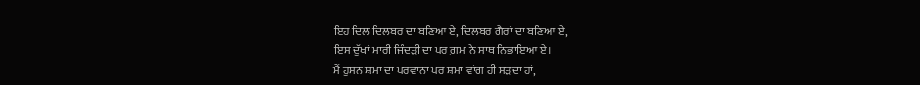ਇਹ ਦਿਲ ਦਿਲਬਰ ਦਾ ਬਣਿਆ ਏ, ਦਿਲਬਰ ਗੈਰਾਂ ਦਾ ਬਣਿਆ ਏ,
ਇਸ ਦੁੱਖਾਂ ਮਾਰੀ ਜਿੰਦੜੀ ਦਾ ਪਰ ਗ਼ਮ ਨੇ ਸਾਥ ਨਿਭਾਇਆ ਏ।
ਮੈਂ ਹੁਸਨ ਸ਼ਮਾ ਦਾ ਪਰਵਾਨਾ ਪਰ ਸ਼ਮਾ ਵਾਂਗ ਹੀ ਸੜਦਾ ਹਾਂ,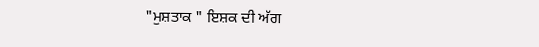"ਮੁਸ਼ਤਾਕ " ਇਸ਼ਕ ਦੀ ਅੱਗ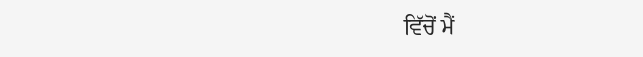ਵਿੱਚੋਂ ਮੈਂ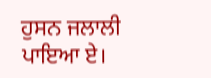ਹੁਸਨ ਜਲਾਲੀ ਪਾਇਆ ਏ।